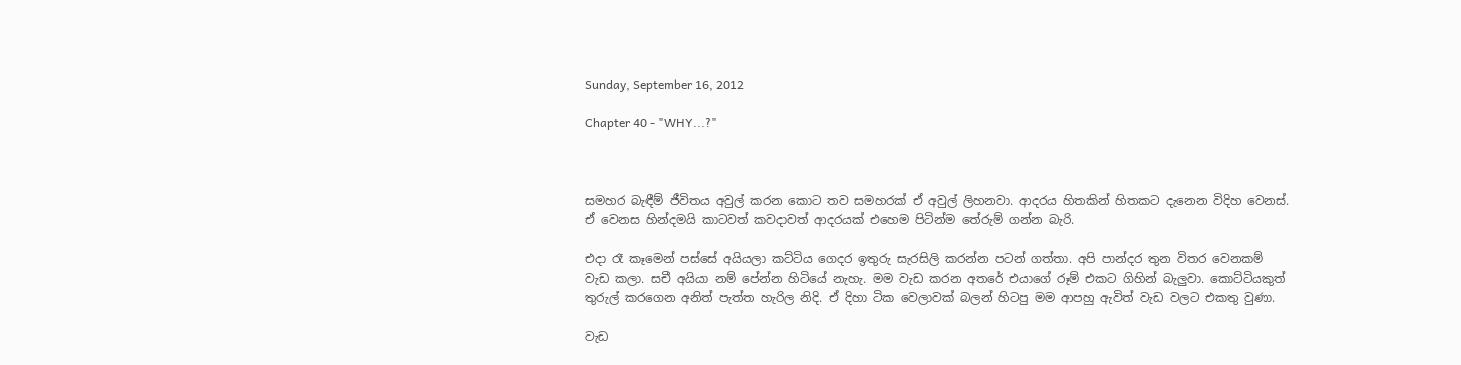Sunday, September 16, 2012

Chapter 40 - "WHY...?"



සමහර බැඳීම් ජීවිතය අවුල් කරන කොට තව සමහරක් ඒ අවුල් ලිහනවා. ආදරය හිතකින් හිතකට දැනෙන විදිහ වෙනස්. ඒ වෙනස හින්දමයි කාටවත් කවදාවත් ආදරයක් එහෙම පිටින්ම තේරුම් ගන්න බැරි.

එදා රෑ කෑමෙන් පස්සේ අයියලා කට්ටිය ගෙදර ඉතුරු සැරසිලි කරන්න පටන් ගත්තා. අපි පාන්දර තුන විතර වෙනකම් වැඩ කලා. සචී අයියා නම් පේන්න හිටියේ නැහැ. මම වැඩ කරන අතරේ එයාගේ රූම් එකට ගිහින් බැලුවා. කොට්ටියකුත් තුරුල් කරගෙන අනිත් පැත්ත හැරිල නිදි. ඒ දිහා ටික වෙලාවක් බලන් හිටපු මම ආපහු ඇවිත් වැඩ වලට එකතු වුණා.

වැඩ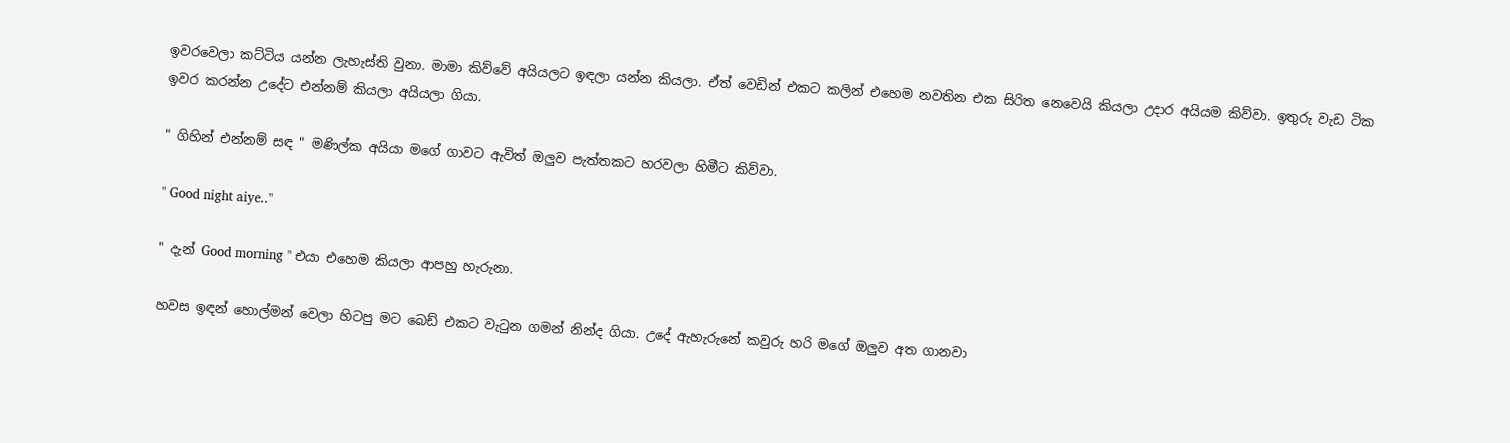ඉවරවෙලා කට්ටිය යන්න ලැහැස්ති වුනා. මාමා කිව්වේ අයියලට ඉඳලා යන්න කියලා. ඒත් වෙඩින් එකට කලින් එහෙම නවතින එක සිරිත නෙවෙයි කියලා උදාර අයියම කිව්වා. ඉතුරු වැඩ ටික ඉවර කරන්න උදේට එන්නම් කියලා අයියලා ගියා.

" ගිහින් එන්නම් සඳ " මණිල්ක අයියා මගේ ගාවට ඇවිත් ඔලුව පැත්තකට හරවලා හිමීට කිව්වා.

" Good night aiye.."

" දැන් Good morning " එයා එහෙම කියලා ආපහු හැරුනා.

හවස ඉඳන් හොල්මන් වෙලා හිටපු මට බෙඩ් එකට වැටුන ගමන් නින්ද ගියා. උදේ ඇහැරුනේ කවුරු හරි මගේ ඔලුව අත ගානවා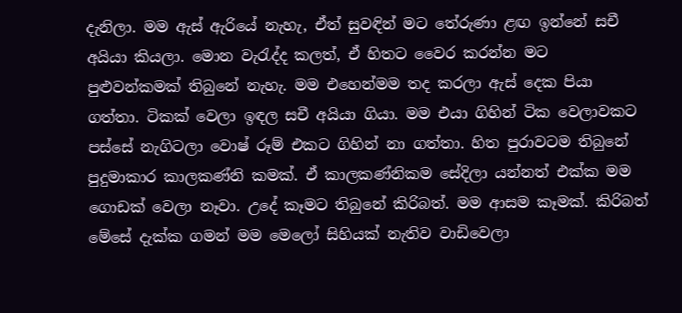දැනිලා. මම ඇස් ඇරියේ නැහැ, ඒත් සුවඳින් මට තේරුණා ළඟ ඉන්නේ සචී අයියා කියලා. මොන වැරැද්ද කලත්, ඒ හිතට වෛර කරන්න මට පුළුවන්කමක් තිබුනේ නැහැ. මම එහෙන්මම තද කරලා ඇස් දෙක පියා ගත්තා. ටිකක් වෙලා ඉඳල සචී අයියා ගියා. මම එයා ගිහින් ටික වෙලාවකට පස්සේ නැගිටලා වොෂ් රූම් එකට ගිහින් නා ගත්තා. හිත පුරාවටම තිබුනේ පුදුමාකාර කාලකණ්නි කමක්. ඒ කාලකණ්නිකම සේදිලා යන්නත් එක්ක මම ගොඩක් වෙලා නෑවා. උදේ කෑමට තිබුනේ කිරිබත්. මම ආසම කෑමක්. කිරිබත් මේසේ දැක්ක ගමන් මම මෙලෝ සිහියක් නැතිව වාඩිවෙලා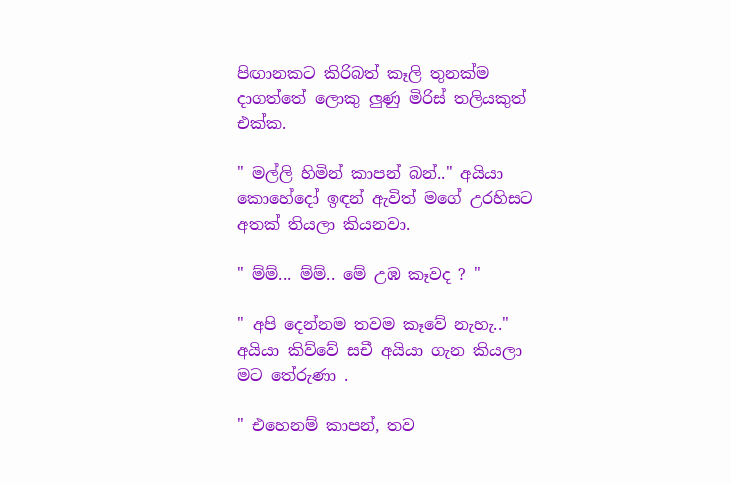පිඟානකට කිරිබත් කෑලි තුනක්ම දාගත්තේ ලොකු ලුණු මිරිස් තලියකුත් එක්ක.

" මල්ලි හිමින් කාපන් බන්.." අයියා කොහේදෝ ඉඳන් ඇවිත් මගේ උරහිසට අතක් තියලා කියනවා.

" ම්ම්... ම්ම්.. මේ උඹ කෑවද ? "

" අපි දෙන්නම තවම කෑවේ නැහැ.." අයියා කිව්වේ සචී අයියා ගැන කියලා මට තේරුණා .

" එහෙනම් කාපන්, තව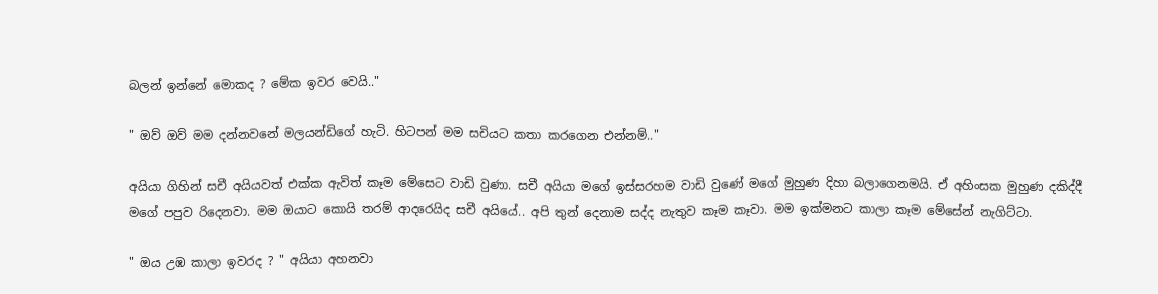බලන් ඉන්නේ මොකද ? මේක ඉවර වෙයි.."

" ඔව් ඔව් මම දන්නවනේ මලයන්ඩිගේ හැටි. හිටපන් මම සචියට කතා කරගෙන එන්නම්.."

අයියා ගිහින් සචී අයියවත් එක්ක ඇවිත් කෑම මේසෙට වාඩි වුණා. සචී අයියා මගේ ඉස්සරහම වාඩි වුණේ මගේ මුහුණ දිහා බලාගෙනමයි. ඒ අහිංසක මුහුණ දකිද්දී මගේ පපුව රිදෙනවා. මම ඔයාට කොයි තරම් ආදරෙයිද සචී අයියේ.. අපි තුන් දෙනාම සද්ද නැතුව කෑම කෑවා. මම ඉක්මනට කාලා කෑම මේසේන් නැගිට්ටා.

" ඔය උඹ කාලා ඉවරද ? " අයියා අහනවා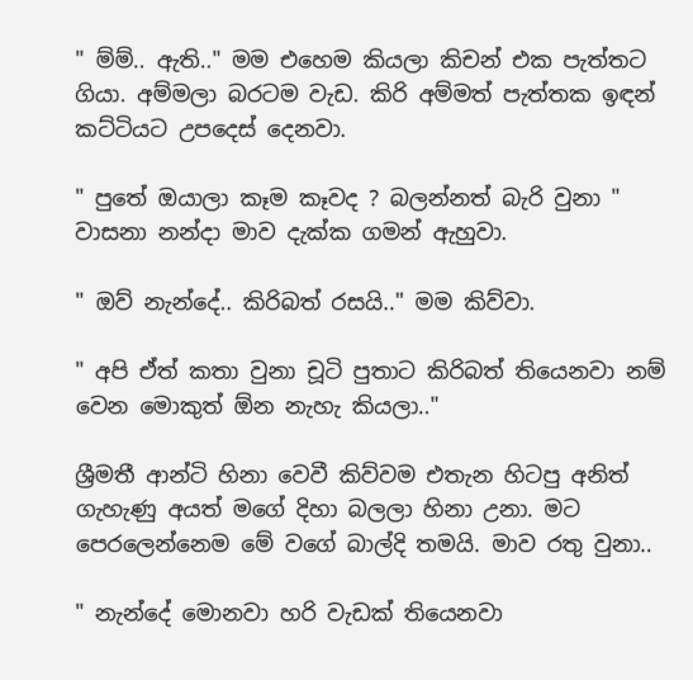" ම්ම්.. ඇති.." මම එහෙම කියලා කිචන් එක පැත්තට ගියා. අම්මලා බරටම වැඩ. කිරි අම්මත් පැත්තක ඉඳන් කට්ටියට උපදෙස් දෙනවා.

" පුතේ ඔයාලා කෑම කෑවද ? බලන්නත් බැරි වුනා " වාසනා නන්දා මාව දැක්ක ගමන් ඇහුවා.

" ඔව් නැන්දේ.. කිරිබත් රසයි.." මම කිව්වා.

" අපි ඒත් කතා වුනා චූටි පුතාට කිරිබත් තියෙනවා නම් වෙන මොකුත් ඕන නැහැ කියලා.."

ශ්‍රීමතී ආන්ටි හිනා වෙවී කිව්වම එතැන හිටපු අනිත් ගැහැණු අයත් මගේ දිහා බලලා හිනා උනා. මට පෙරලෙන්නෙම මේ වගේ බාල්දි තමයි. මාව රතු වුනා..

" නැන්දේ මොනවා හරි වැඩක් තියෙනවා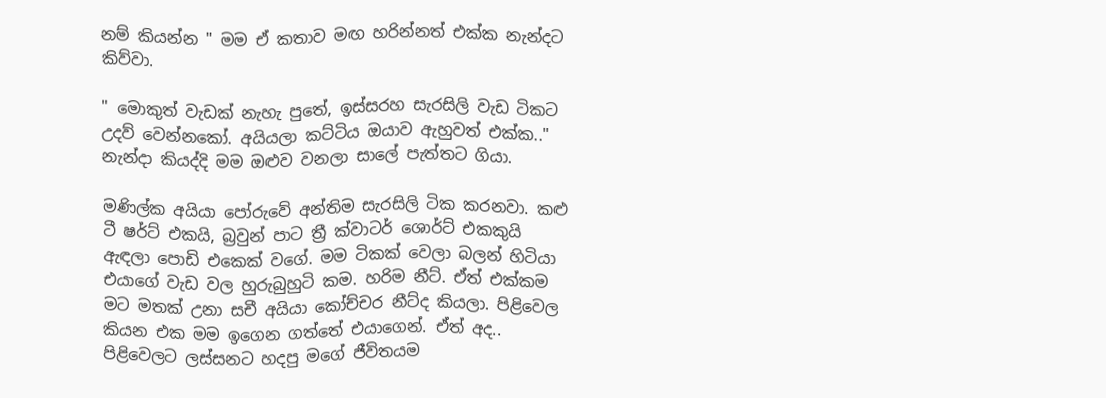නම් කියන්න " මම ඒ කතාව මඟ හරින්නත් එක්ක නැන්දට කිව්වා.

" මොකුත් වැඩක් නැහැ පුතේ, ඉස්සරහ සැරසිලි වැඩ ටිකට උදව් වෙන්නකෝ. අයියලා කට්ටිය ඔයාව ඇහුවත් එක්ක.." නැන්දා කියද්දි මම ඔළුව වනලා සාලේ පැත්තට ගියා.

මණිල්ක අයියා පෝරුවේ අන්තිම සැරසිලි ටික කරනවා. කළු ටී ෂර්ට් එකයි, බ්‍රවුන් පාට ත්‍රී ක්වාටර් ශොර්ට් එකකුයි ඇඳලා පොඩි එකෙක් වගේ. මම ටිකක් වෙලා බලන් හිටියා එයාගේ වැඩ වල හුරුබුහුටි කම. හරිම නීට්. ඒත් එක්කම මට මතක් උනා සචී අයියා කෝච්චර නීට්ද කියලා. පිළිවෙල කියන එක මම ඉගෙන ගත්තේ එයාගෙන්. ඒත් අද.. පිළිවෙලට ලස්සනට හදපු මගේ ජීවිතයම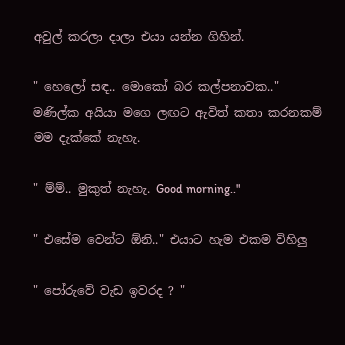අවුල් කරලා දාලා එයා යන්න ගිහින්.

" හෙලෝ සඳ.. මොකෝ බර කල්පනාවක.." මණිල්ක අයියා මගෙ ලඟට ඇවිත් කතා කරනකම් මම දැක්කේ නැහැ.

" ම්ම්.. මුකුත් නැහැ. Good morning.."

" එසේම වෙන්ට ඕනි.." එයාට හැම එකම විහිලු

" පෝරුවේ වැඩ ඉවරද ? "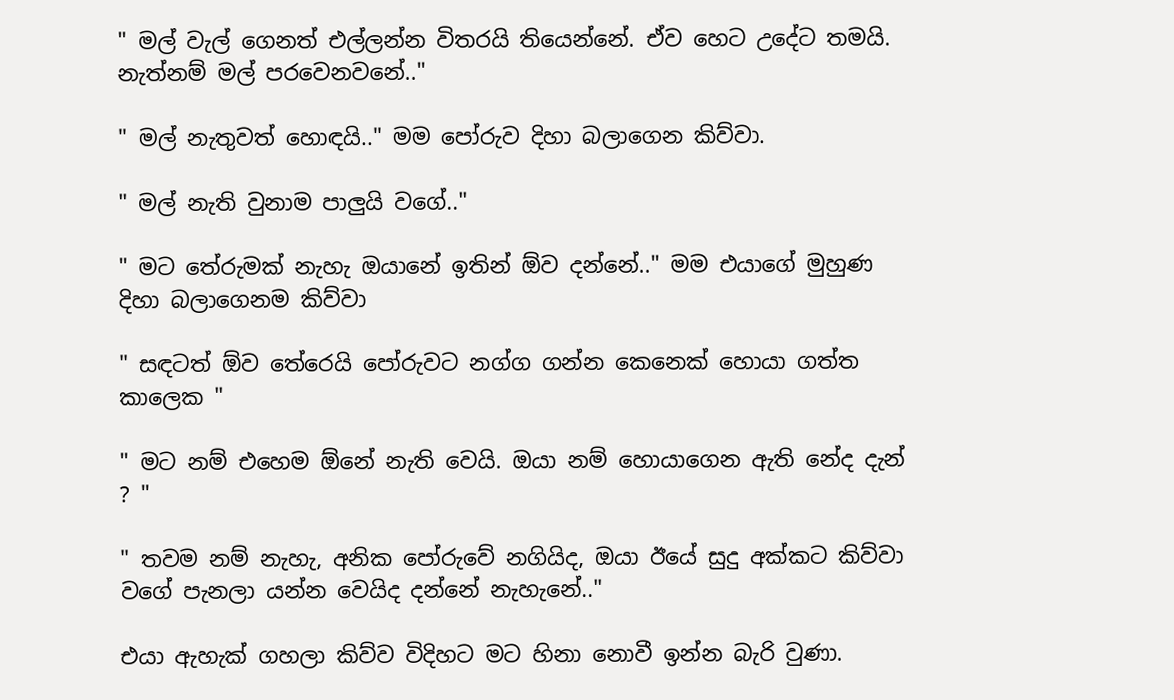" මල් වැල් ගෙනත් එල්ලන්න විතරයි තියෙන්නේ. ඒව හෙට උදේට තමයි. නැත්නම් මල් පරවෙනවනේ.."

" මල් නැතුවත් හොඳයි.." මම පෝරුව දිහා බලාගෙන කිව්වා.

" මල් නැති වුනාම පාලුයි වගේ.."

" මට තේරුමක් නැහැ ඔයානේ ඉතින් ඕව දන්නේ.." මම එයාගේ මුහුණ දිහා බලාගෙනම කිව්වා

" සඳටත් ඕව තේරෙයි පෝරුවට නග්ග ගන්න කෙනෙක් හොයා ගත්ත කාලෙක "

" මට නම් එහෙම ඕනේ නැති වෙයි. ඔයා නම් හොයාගෙන ඇති නේද දැන් ? "

" තවම නම් නැහැ, අනික පෝරුවේ නගියිද, ඔයා ඊයේ සුදු අක්කට කිව්වා වගේ පැනලා යන්න වෙයිද දන්නේ නැහැනේ.."

එයා ඇහැක් ගහලා කිව්ව විදිහට මට හිනා නොවී ඉන්න බැරි වුණා.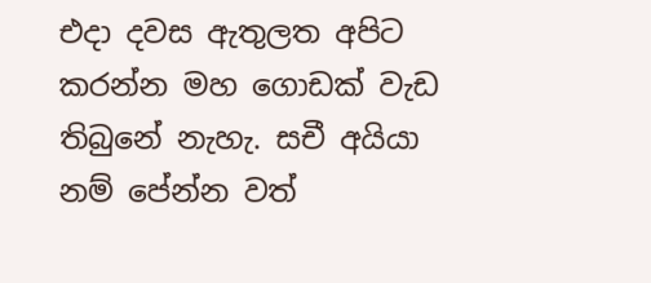එදා දවස ඇතුලත අපිට කරන්න මහ ගොඩක් වැඩ තිබුනේ නැහැ. සචී අයියා නම් පේන්න වත්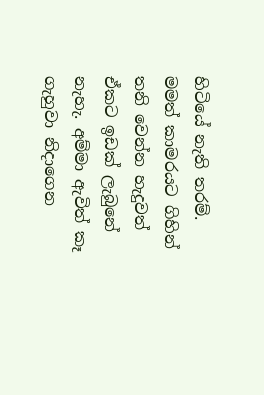හිටියේ නැති තරම්. මමත් කාමරයට ගිහින් තනි වෙන්න හැදුවත් ඒකට ඉඩක් ලැබුනේ නැහැ. අම්මා ඇවිත් කෑ ගැහුවා නිදාගෙන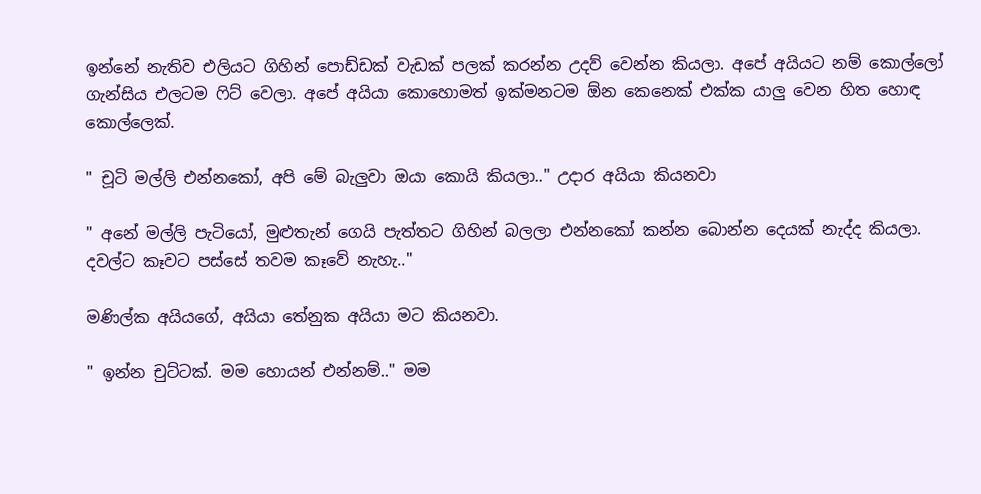ඉන්නේ නැතිව එලියට ගිහින් පොඩ්ඩක් වැඩක් පලක් කරන්න උදව් වෙන්න කියලා. අපේ අයියට නම් කොල්ලෝ ගැන්සිය එලටම ෆිට් වෙලා. අපේ අයියා කොහොමත් ඉක්මනටම ඕන කෙනෙක් එක්ක යාලු වෙන හිත හොඳ කොල්ලෙක්.

" චූටි මල්ලි එන්නකෝ, අපි මේ බැලුවා ඔයා කොයි කියලා.." උදාර අයියා කියනවා

" අනේ මල්ලි පැටියෝ, මුළුතැන් ගෙයි පැත්තට ගිහින් බලලා එන්නකෝ කන්න බොන්න දෙයක් නැද්ද කියලා. දවල්ට කෑවට පස්සේ තවම කෑවේ නැහැ.."

මණිල්ක අයියගේ, අයියා තේනුක අයියා මට කියනවා.

" ඉන්න චුට්ටක්. මම හොයන් එන්නම්.." මම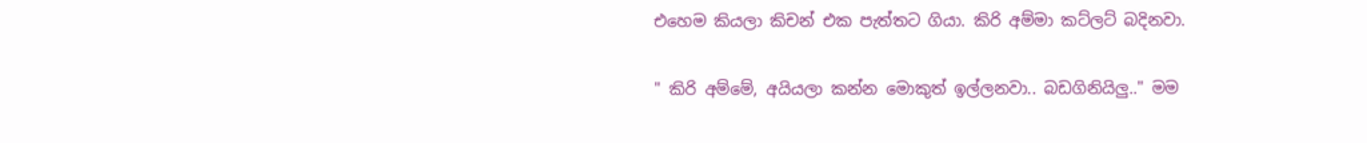එහෙම කියලා කිචන් එක පැත්තට ගියා. කිරි අම්මා කට්ලට් බදිනවා.

" කිරි අම්මේ, අයියලා කන්න මොකුත් ඉල්ලනවා.. බඩගිනියිලු.." මම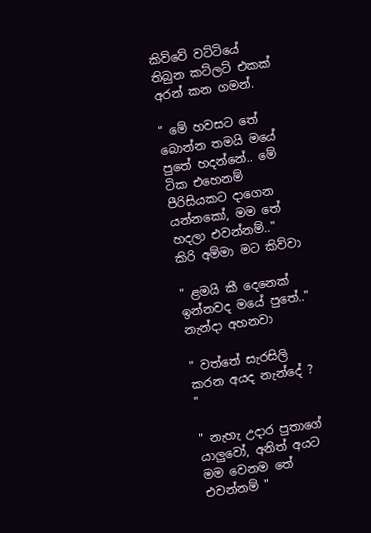කිව්වේ වට්ටියේ තිබුන කට්ලට් එකක් අරන් කන ගමන්.

" මේ හවසට තේ බොන්න තමයි මයේ පුතේ හදන්නේ.. මේ ටික එහෙනම් පීරිසියකට දාගෙන යන්නකෝ, මම තේ හදලා එවන්නම්.." කිරි අම්මා මට කිව්වා

" ළමයි කී දෙනෙක් ඉන්නවද මයේ පුතේ.." නැන්දා අහනවා

" වත්තේ සැරසිලි කරන අයද නැන්දේ ? "

" නැහැ උදාර පුතාගේ යාලුවෝ, අනිත් අයට මම වෙනම තේ එවන්නම් "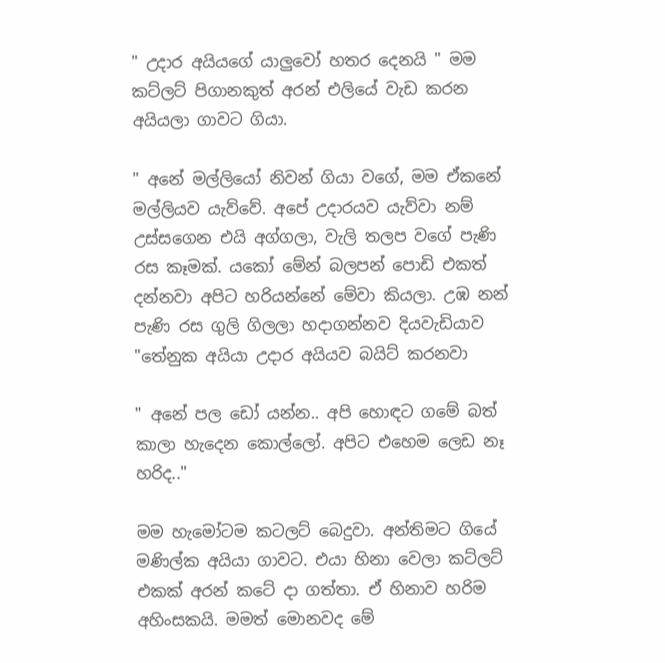" උදාර අයියගේ යාලුවෝ හතර දෙනයි " මම කට්ලට් පිගානකුත් අරන් එලියේ වැඩ කරන අයියලා ගාවට ගියා.

" අනේ මල්ලියෝ නිවන් ගියා වගේ, මම ඒකනේ මල්ලියව යැව්වේ. අපේ උදාරයව යැව්වා නම් උස්සගෙන එයි අග්ගලා, වැලි තලප වගේ පැණි රස කෑමක්. යකෝ මේන් බලපන් පොඩි එකත් දන්නවා අපිට හරියන්නේ මේවා කියලා. උඹ නන් පැණි රස ගුලි ගිලලා හදාගන්නව දියවැඩියාව "තේනුක අයියා උදාර අයියව බයිට් කරනවා

" අනේ පල ඩෝ යන්න.. අපි හොඳට ගමේ බත් කාලා හැදෙන කොල්ලෝ. අපිට එහෙම ලෙඩ නෑ හරිද.."

මම හැමෝටම කටලට් බෙදුවා. අන්තිමට ගියේ මණිල්ක අයියා ගාවට. එයා හිනා වෙලා කට්ලට් එකක් අරන් කටේ දා ගත්තා. ඒ හිනාව හරිම අහිංසකයි. මමත් මොනවද මේ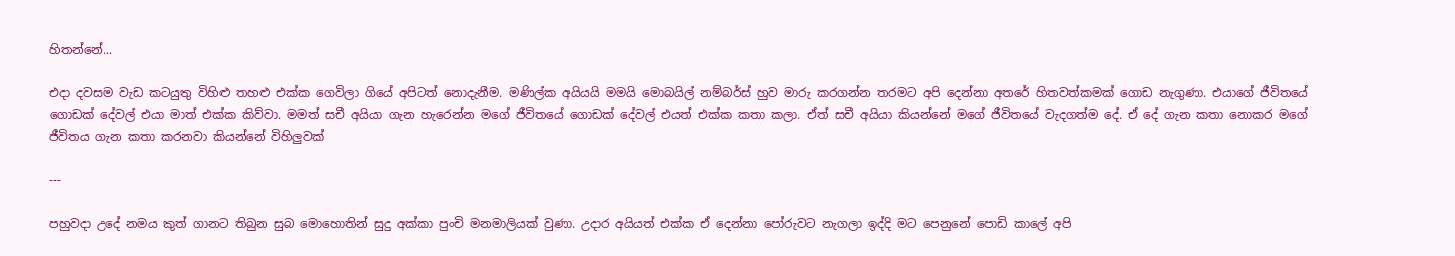හිතන්නේ...

එදා දවසම වැඩ කටයුතු විහිළු තහළු එක්ක ගෙවිලා ගියේ අපිටත් නොදැනීම. මණිල්ක අයියයි මමයි මොබයිල් නම්බර්ස් හුව මාරු කරගන්න තරමට අපි දෙන්නා අතරේ හිතවත්කමක් ගොඩ නැගුණා. එයාගේ ජීවිතයේ ගොඩක් දේවල් එයා මාත් එක්ක කිව්වා. මමත් සචී අයියා ගැන හැරෙන්න මගේ ජීවිතයේ ගොඩක් දේවල් එයත් එක්ක කතා කලා. ඒත් සචී අයියා කියන්නේ මගේ ජීවිතයේ වැදගත්ම දේ. ඒ දේ ගැන කතා නොකර මගේ ජීවිතය ගැන කතා කරනවා කියන්නේ විහිලුවක්

---

පහුවදා උදේ නමය කුත් ගානට තිබුන සුබ මොහොතින් සුදු අක්කා පුංචි මනමාලියක් වුණා. උදාර අයියත් එක්ක ඒ දෙන්නා පෝරුවට නැගලා ඉද්දි මට පෙනුනේ පොඩි කාලේ අපි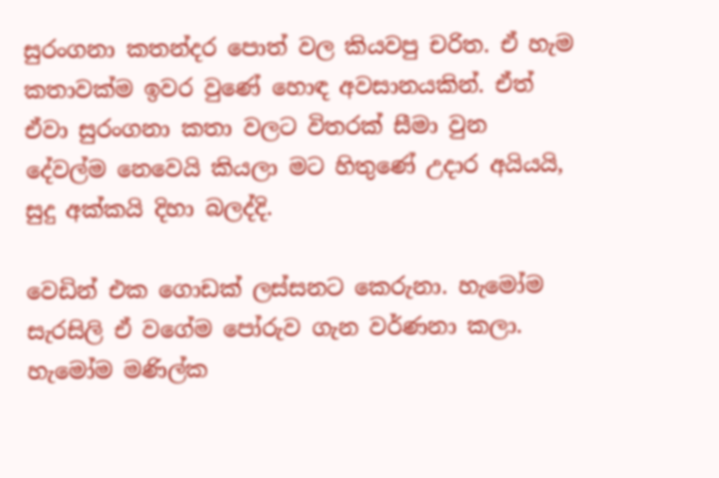සුරංගනා කතන්දර පොත් වල කියවපු චරිත. ඒ හැම කතාවක්ම ඉවර වුණේ හොඳ අවසානයකින්. ඒත් ඒවා සුරංගනා කතා වලට විතරක් සීමා වුන දේවල්ම නෙවෙයි කියලා මට හිතුණේ උදාර අයියයි, සුදු අක්කයි දිහා බලද්දි.

වෙඩින් එක ගොඩක් ලස්සනට කෙරුනා. හැමෝම සැරසිලි ඒ වගේම පෝරුව ගැන වර්ණනා කලා. හැමෝම මණිල්ක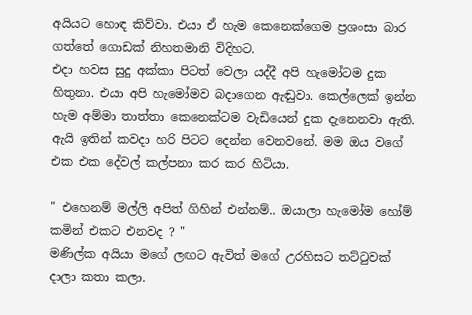අයියට හොඳ කිව්වා. එයා ඒ හැම කෙනෙක්ගෙම ප්‍රශංසා බාර ගත්තේ ගොඩක් නිහතමානි විදිහට.
එදා හවස සුදු අක්කා පිටත් වෙලා යද්දී අපි හැමෝටම දුක හිතුනා. එයා අපි හැමෝමව බදාගෙන ඇඬුවා. කෙල්ලෙක් ඉන්න හැම අම්මා තාත්තා කෙනෙක්ටම වැඩියෙන් දුක දැනෙනවා ඇති. ඇයි ඉතින් කවදා හරි පිටට දෙන්න වෙනවනේ. මම ඔය වගේ එක එක දේවල් කල්පනා කර කර හිටියා.

" එහෙනම් මල්ලි අපිත් ගිහින් එන්නම්.. ඔයාලා හැමෝම හෝම් කමින් එකට එනවද ? "
මණිල්ක අයියා මගේ ලඟට ඇවිත් මගේ උරහිසට තට්ටුවක් දාලා කතා කලා.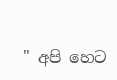" අපි හෙට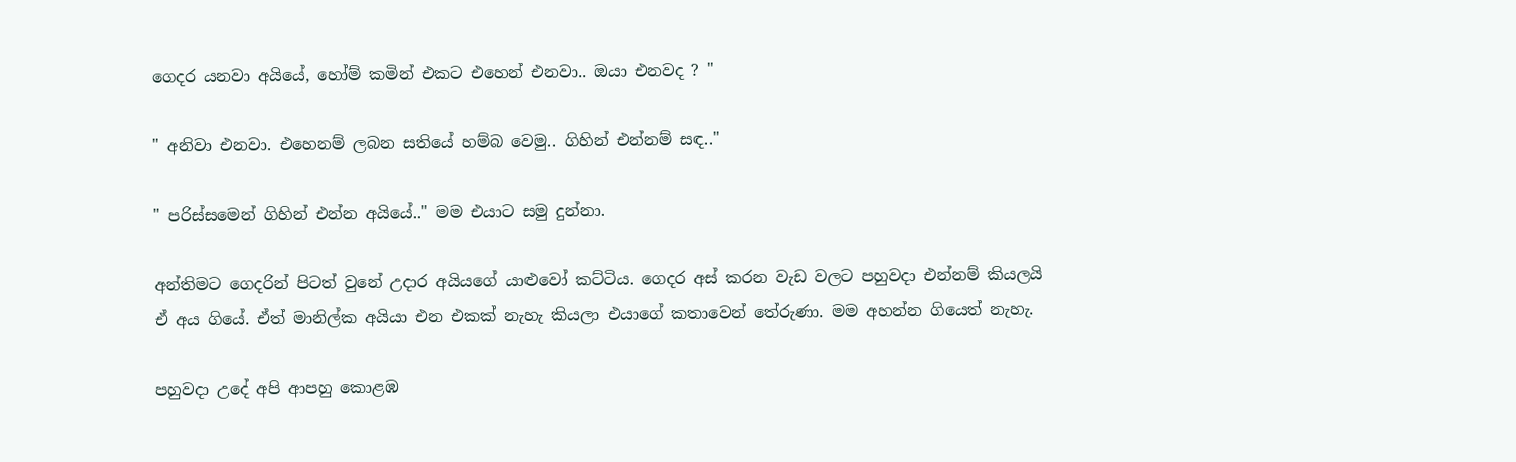ගෙදර යනවා අයියේ, හෝම් කමින් එකට එහෙන් එනවා.. ඔයා එනවද ? "

" අනිවා එනවා. එහෙනම් ලබන සතියේ හම්බ වෙමු.. ගිහින් එන්නම් සඳ.."

" පරිස්සමෙන් ගිහින් එන්න අයියේ.." මම එයාට සමු දුන්නා.

අන්තිමට ගෙදරින් පිටත් වුනේ උදාර අයියගේ යාළුවෝ කට්ටිය. ගෙදර අස් කරන වැඩ වලට පහුවදා එන්නම් කියලයි ඒ අය ගියේ. ඒත් මානිල්ක අයියා එන එකක් නැහැ කියලා එයාගේ කතාවෙන් තේරුණා. මම අහන්න ගියෙත් නැහැ.

පහුවදා උදේ අපි ආපහු කොළඹ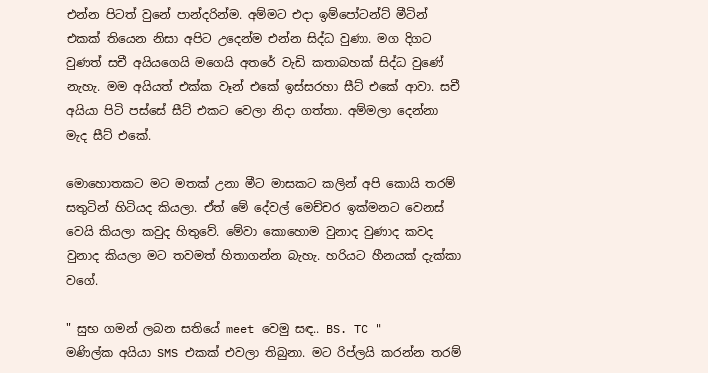එන්න පිටත් වුනේ පාන්දරින්ම. අම්මට එදා ඉම්පෝටන්ට් මීටින් එකක් තියෙන නිසා අපිට උදෙන්ම එන්න සිද්ධ වුණා. මග දිගට වුණත් සචී අයියගෙයි මගෙයි අතරේ වැඩි කතාබහක් සිද්ධ වුණේ නැහැ. මම අයියත් එක්ක වෑන් එකේ ඉස්සරහා සීට් එකේ ආවා. සචී අයියා පිටි පස්සේ සීට් එකට වෙලා නිදා ගත්තා. අම්මලා දෙන්නා මැද සීට් එකේ.

මොහොතකට මට මතක් උනා මීට මාසකට කලින් අපි කොයි තරම් සතුටින් හිටියද කියලා. ඒත් මේ දේවල් මෙච්චර ඉක්මනට වෙනස් වෙයි කියලා කවුද හිතුවේ. මේවා කොහොම වුනාද වුණාද කවද වුනාද කියලා මට තවමත් හිතාගන්න බැහැ. හරියට හීනයක් දැක්කා වගේ.

" සුභ ගමන් ලබන සතියේ meet වෙමු සඳ.. BS. TC "
මණිල්ක අයියා SMS එකක් එවලා තිබුනා. මට රිප්ලයි කරන්න තරම්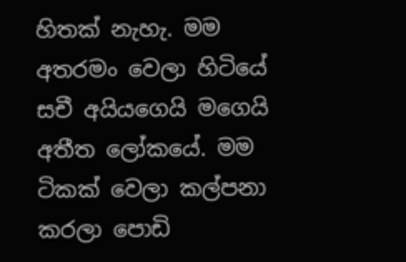හිතක් නැහැ. මම අතරමං වෙලා හිටියේ සචී අයියගෙයි මගෙයි අතීත ලෝකයේ. මම ටිකක් වෙලා කල්පනා කරලා පොඩි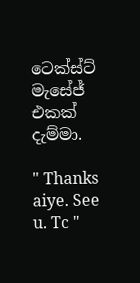ටෙක්ස්ට් මැසේජ් එකක් දැම්මා.

" Thanks aiye. See u. Tc "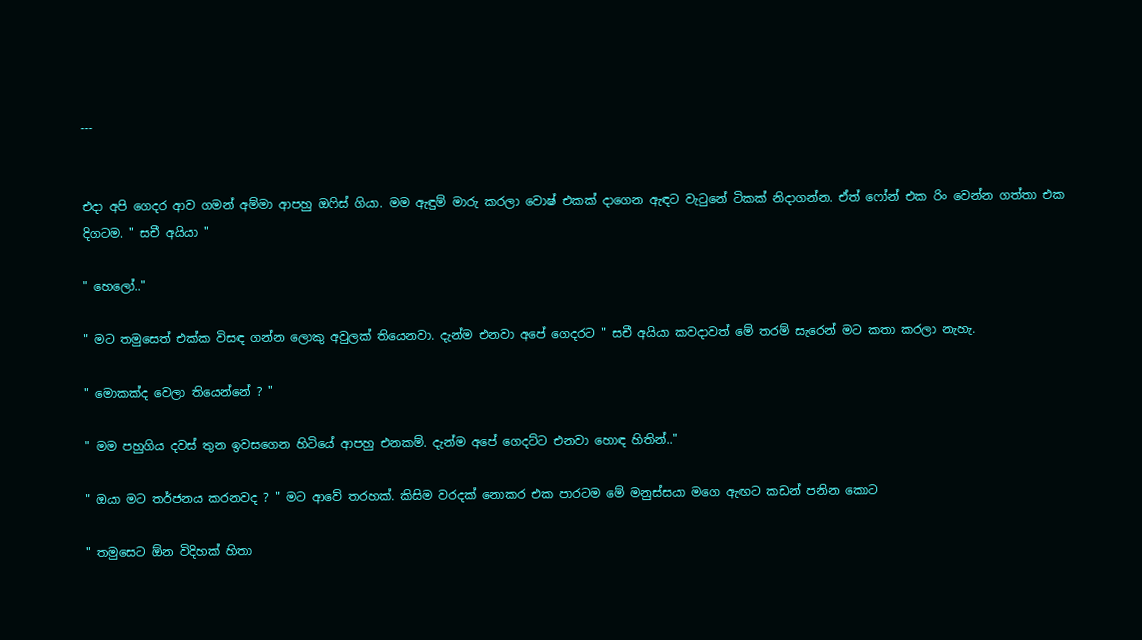---


එදා අපි ගෙදර ආව ගමන් අම්මා ආපහු ඔෆිස් ගියා. මම ඇඳුම් මාරු කරලා වොෂ් එකක් දාගෙන ඇඳට වැටුනේ ටිකක් නිදාගන්න. ඒත් ෆෝන් එක රිං වෙන්න ගත්තා එක දිගටම. " සචී අයියා "

" හෙලෝ.."

" මට තමුසෙත් එක්ක විසඳ ගන්න ලොකු අවුලක් තියෙනවා. දැන්ම එනවා අපේ ගෙදරට " සචී අයියා කවදාවත් මේ තරම් සැරෙන් මට කතා කරලා නැහැ.

" මොකක්ද වෙලා තියෙන්නේ ? "

" මම පහුගිය දවස් තුන ඉවසගෙන හිටියේ ආපහු එනකම්. දැන්ම අපේ ගෙදට්ට එනවා හොඳ හිතින්.."

" ඔයා මට තර්ජනය කරනවද ? " මට ආවේ තරහක්. කිසිම වරදක් නොකර එක පාරටම මේ මනුස්සයා මගෙ ඇඟට කඩන් පනින කොට

" තමුසෙට ඕන විදිහක් හිතා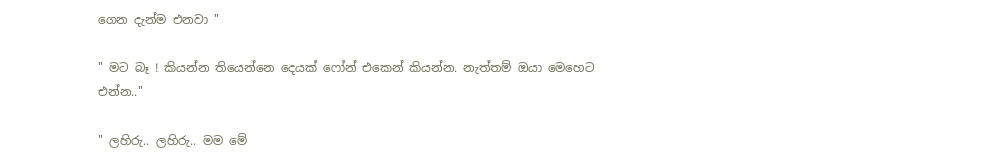ගෙන දැන්ම එනවා "

" මට බෑ ! කියන්න තියෙන්නෙ දෙයක් ෆෝන් එකෙන් කියන්න. නැත්තම් ඔයා මෙහෙට එන්න.."

" ලහිරු.. ලහිරු.. මම මේ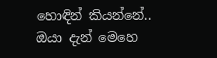හොඳින් කියන්නේ.. ඔයා දැන් මෙහෙ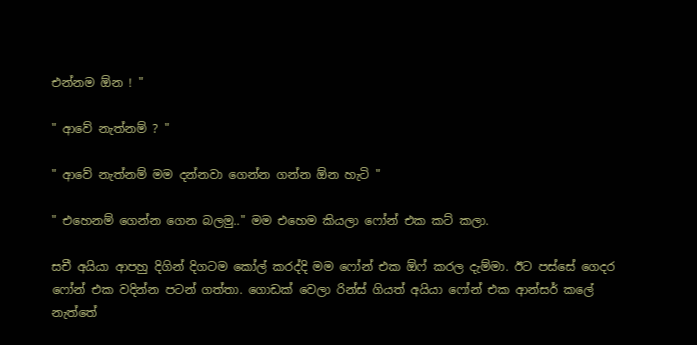එන්නම ඕන ! "

" ආවේ නැත්නම් ? "

" ආවේ නැත්නම් මම දන්නවා ගෙන්න ගන්න ඕන හැටි "

" එහෙනම් ගෙන්න ගෙන බලමු.." මම එහෙම කියලා ෆෝන් එක කට් කලා.

සචී අයියා ආපහු දිගින් දිගටම කෝල් කරද්දි මම ෆෝන් එක ඕෆ් කරල දැම්මා. ඊට පස්සේ ගෙදර ෆෝන් එක වදින්න පටන් ගත්තා. ගොඩක් වෙලා රින්ස් ගියත් අයියා ෆෝන් එක ආන්සර් කලේ නැත්තේ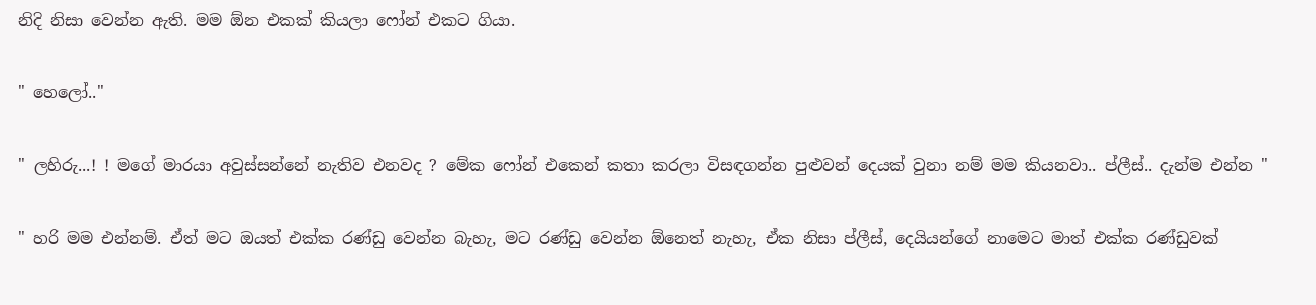නිදි නිසා වෙන්න ඇති. මම ඕන එකක් කියලා ෆෝන් එකට ගියා.

" හෙලෝ.."

" ලහිරු...! ! මගේ මාරයා අවුස්සන්නේ නැතිව එනවද ? මේක ෆෝන් එකෙන් කතා කරලා විසඳගන්න පුළුවන් දෙයක් වුනා නම් මම කියනවා.. ප්ලීස්.. දැන්ම එන්න "

" හරි මම එන්නම්. ඒත් මට ඔයත් එක්ක රණ්ඩු වෙන්න බැහැ, මට රණ්ඩු වෙන්න ඕනෙත් නැහැ, ඒක නිසා ප්ලීස්, දෙයියන්ගේ නාමෙට මාත් එක්ක රණ්ඩුවක්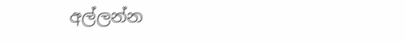අල්ලන්න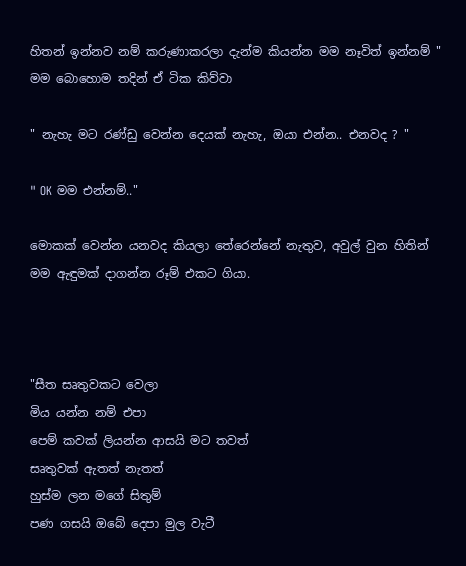හිතන් ඉන්නව නම් කරුණාකරලා දැන්ම කියන්න මම නෑවිත් ඉන්නම් " මම බොහොම තදින් ඒ ටික කිව්වා

" නැහැ මට රණ්ඩු වෙන්න දෙයක් නැහැ, ඔයා එන්න.. එනවද ? "

" OK මම එන්නම්.."

මොකක් වෙන්න යනවද කියලා තේරෙන්නේ නැතුව, අවුල් වුන හිතින් මම ඇඳුමක් දාගන්න රූම් එකට ගියා.



"සීත සෘතුවකට වෙලා
මිය යන්න නම් එපා
පෙම් කවක් ලියන්න ආසයි මට තවත්
සෘතුවක් ඇතත් නැතත්
හුස්ම ලන මගේ සිතුම්
පණ ගසයි ඔබේ දෙපා මුල වැටී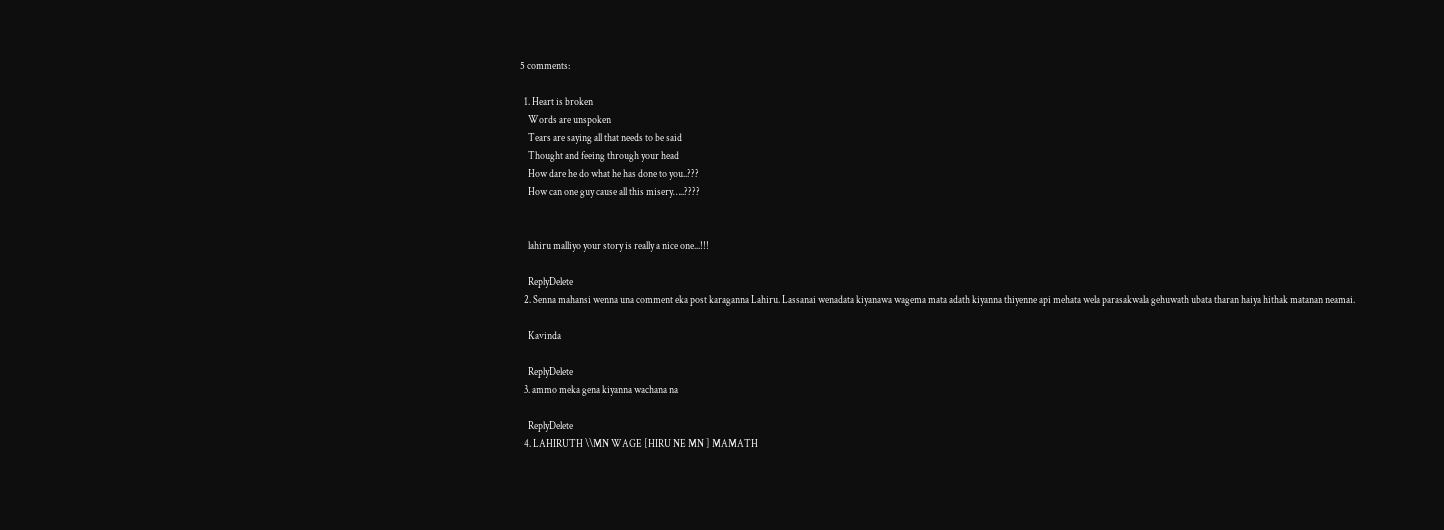5 comments:

  1. Heart is broken
    Words are unspoken
    Tears are saying all that needs to be said
    Thought and feeing through your head
    How dare he do what he has done to you..???
    How can one guy cause all this misery…..????


    lahiru malliyo your story is really a nice one...!!!

    ReplyDelete
  2. Senna mahansi wenna una comment eka post karaganna Lahiru. Lassanai wenadata kiyanawa wagema mata adath kiyanna thiyenne api mehata wela parasakwala gehuwath ubata tharan haiya hithak matanan neamai.

    Kavinda

    ReplyDelete
  3. ammo meka gena kiyanna wachana na

    ReplyDelete
  4. LAHIRUTH \\MN WAGE [HIRU NE MN ] MAMATH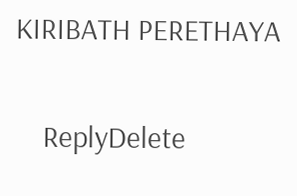KIRIBATH PERETHAYA

    ReplyDelete